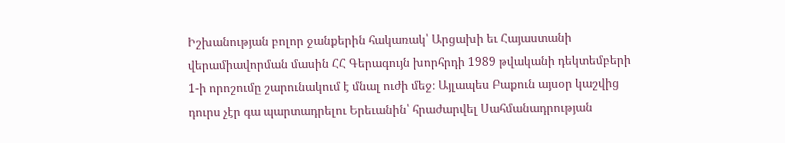Իշխանության բոլոր ջանքերին հակառակ՝ Արցախի եւ Հայաստանի վերամիավորման մասին ՀՀ Գերագույն խորհրդի 1989 թվականի դեկտեմբերի 1-ի որոշումը շարունակում է մնալ ուժի մեջ։ Այլապես Բաքուն այսօր կաշվից դուրս չէր գա պարտադրելու Երեւանին՝ հրաժարվել Սահմանադրության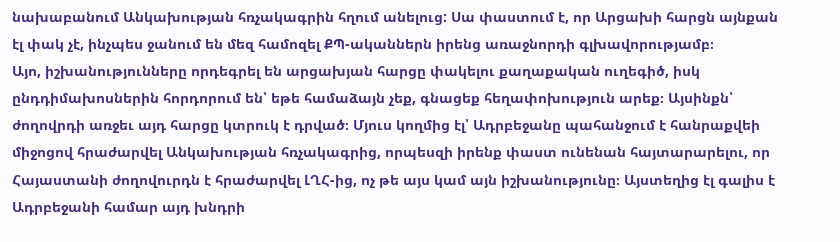նախաբանում Անկախության հռչակագրին հղում անելուց: Սա փաստում է, որ Արցախի հարցն այնքան էլ փակ չէ, ինչպես ջանում են մեզ համոզել ՔՊ-ականներն իրենց առաջնորդի գլխավորությամբ։
Այո, իշխանությունները որդեգրել են արցախյան հարցը փակելու քաղաքական ուղեգիծ, իսկ ընդդիմախոսներին հորդորում են՝ եթե համաձայն չեք, գնացեք հեղափոխություն արեք։ Այսինքն՝ ժողովրդի առջեւ այդ հարցը կտրուկ է դրված։ Մյուս կողմից էլ՝ Ադրբեջանը պահանջում է հանրաքվեի միջոցով հրաժարվել Անկախության հռչակագրից, որպեսզի իրենք փաստ ունենան հայտարարելու, որ Հայաստանի ժողովուրդն է հրաժարվել ԼՂՀ-ից, ոչ թե այս կամ այն իշխանությունը։ Այստեղից էլ գալիս է Ադրբեջանի համար այդ խնդրի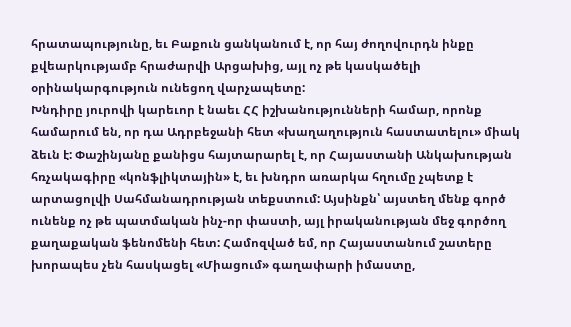հրատապությունը, եւ Բաքուն ցանկանում է, որ հայ ժողովուրդն ինքը քվեարկությամբ հրաժարվի Արցախից, այլ ոչ թե կասկածելի օրինակարգություն ունեցող վարչապետը:
Խնդիրը յուրովի կարեւոր է նաեւ ՀՀ իշխանությունների համար, որոնք համարում են, որ դա Ադրբեջանի հետ «խաղաղություն հաստատելու» միակ ձեւն է: Փաշինյանը քանիցս հայտարարել է, որ Հայաստանի Անկախության հռչակագիրը «կոնֆլիկտային» է, եւ խնդրո առարկա հղումը չպետք է արտացոլվի Սահմանադրության տեքստում: Այսինքն՝ այստեղ մենք գործ ունենք ոչ թե պատմական ինչ-որ փաստի, այլ իրականության մեջ գործող քաղաքական ֆենոմենի հետ: Համոզված եմ, որ Հայաստանում շատերը խորապես չեն հասկացել «Միացում» գաղափարի իմաստը,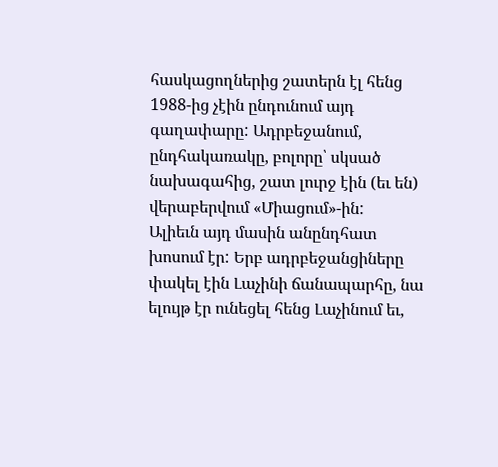հասկացողներից շատերն էլ հենց 1988-ից չէին ընդունում այդ գաղափարը: Ադրբեջանում, ընդհակառակը, բոլորը՝ սկսած նախագահից, շատ լուրջ էին (եւ են) վերաբերվում «Միացում»-ին:
Ալիեւն այդ մասին անընդհատ խոսում էր: Երբ ադրբեջանցիները փակել էին Լաչինի ճանապարհը, նա ելույթ էր ունեցել հենց Լաչինում եւ,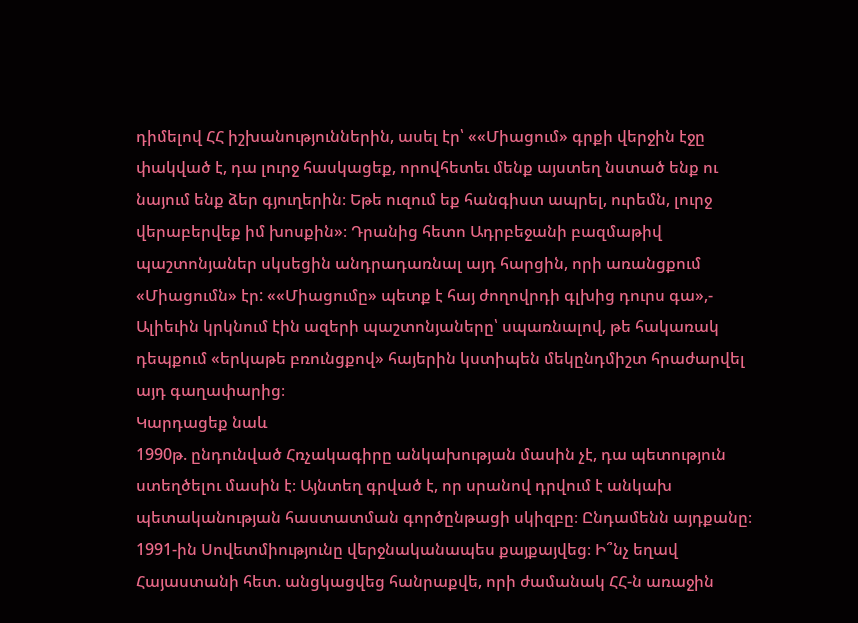դիմելով ՀՀ իշխանություններին, ասել էր՝ ««Միացում» գրքի վերջին էջը փակված է, դա լուրջ հասկացեք, որովհետեւ մենք այստեղ նստած ենք ու նայում ենք ձեր գյուղերին։ Եթե ուզում եք հանգիստ ապրել, ուրեմն, լուրջ վերաբերվեք իմ խոսքին»։ Դրանից հետո Ադրբեջանի բազմաթիվ պաշտոնյաներ սկսեցին անդրադառնալ այդ հարցին, որի առանցքում «Միացումն» էր: ««Միացումը» պետք է հայ ժողովրդի գլխից դուրս գա»,- Ալիեւին կրկնում էին ազերի պաշտոնյաները՝ սպառնալով, թե հակառակ դեպքում «երկաթե բռունցքով» հայերին կստիպեն մեկընդմիշտ հրաժարվել այդ գաղափարից։
Կարդացեք նաև
1990թ. ընդունված Հռչակագիրը անկախության մասին չէ, դա պետություն ստեղծելու մասին է։ Այնտեղ գրված է, որ սրանով դրվում է անկախ պետականության հաստատման գործընթացի սկիզբը։ Ընդամենն այդքանը։ 1991-ին Սովետմիությունը վերջնականապես քայքայվեց։ Ի՞նչ եղավ Հայաստանի հետ. անցկացվեց հանրաքվե, որի ժամանակ ՀՀ-ն առաջին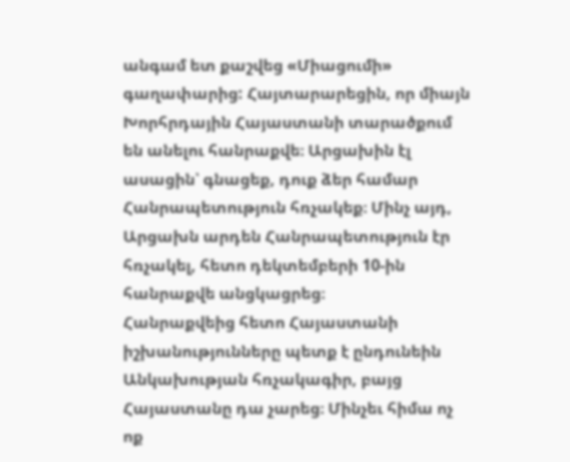անգամ ետ քաշվեց «Միացումի» գաղափարից: Հայտարարեցին, որ միայն Խորհրդային Հայաստանի տարածքում են անելու հանրաքվե։ Արցախին էլ ասացին՝ գնացեք, դուք ձեր համար Հանրապետություն հռչակեք։ Մինչ այդ, Արցախն արդեն Հանրապետություն էր հռչակել, հետո դեկտեմբերի 10-ին հանրաքվե անցկացրեց։
Հանրաքվեից հետո Հայաստանի իշխանությունները պետք է ընդունեին Անկախության հռչակագիր, բայց Հայաստանը դա չարեց։ Մինչեւ հիմա ոչ ոք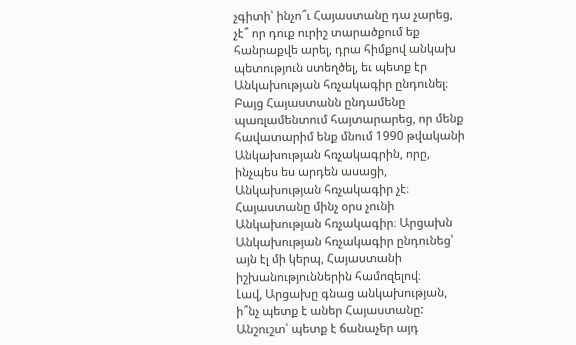չգիտի՝ ինչո՞ւ Հայաստանը դա չարեց, չէ՞ որ դուք ուրիշ տարածքում եք հանրաքվե արել, դրա հիմքով անկախ պետություն ստեղծել, եւ պետք էր Անկախության հռչակագիր ընդունել։ Բայց Հայաստանն ընդամենը պառլամենտում հայտարարեց, որ մենք հավատարիմ ենք մնում 1990 թվականի Անկախության հռչակագրին, որը, ինչպես ես արդեն ասացի, Անկախության հռչակագիր չէ։ Հայաստանը մինչ օրս չունի Անկախության հռչակագիր։ Արցախն Անկախության հռչակագիր ընդունեց՝ այն էլ մի կերպ, Հայաստանի իշխանություններին համոզելով։
Լավ, Արցախը գնաց անկախության, ի՞նչ պետք է աներ Հայաստանը: Անշուշտ՝ պետք է ճանաչեր այդ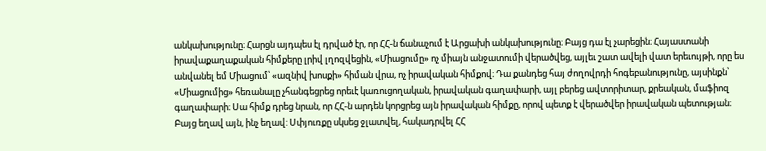անկախությունը։ Հարցն այդպես էլ դրված էր, որ ՀՀ-ն ճանաչում է Արցախի անկախությունը։ Բայց դա էլ չարեցին։ Հայաստանի իրավաքաղաքական հիմքերը լրիվ լղոզվեցին, «Միացումը» ոչ միայն անջատումի վերածվեց, այլեւ շատ ավելի վատ երեւույթի, որը ես անվանել եմ Միացում՝ «ազնիվ խոսքի» հիման վրա, ոչ իրավական հիմքով։ Դա քանդեց հայ ժողովրդի հոգեբանությունը, այսինքն՝ «Միացումից» հեռանալը չհանգեցրեց որեւէ կառուցողական, իրավական գաղափարի, այլ բերեց ավտորիտար, քրեական, մաֆիոզ գաղափարի։ Սա հիմք դրեց նրան, որ ՀՀ-ն արդեն կորցրեց այն իրավական հիմքը, որով պետք է վերածվեր իրավական պետության։
Բայց եղավ այն, ինչ եղավ: Սփյուռքը սկսեց ջլատվել, հակադրվել ՀՀ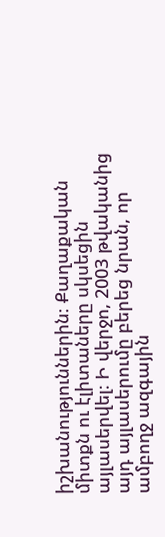իշխանություններին։ Քաղաքական միտքն ու էլիտաները սկսեցին այլասերվել։ Ի վերջո, 2003 թվականից այդ այլասերումը բերեց նրան, որ ամբողջ ազգային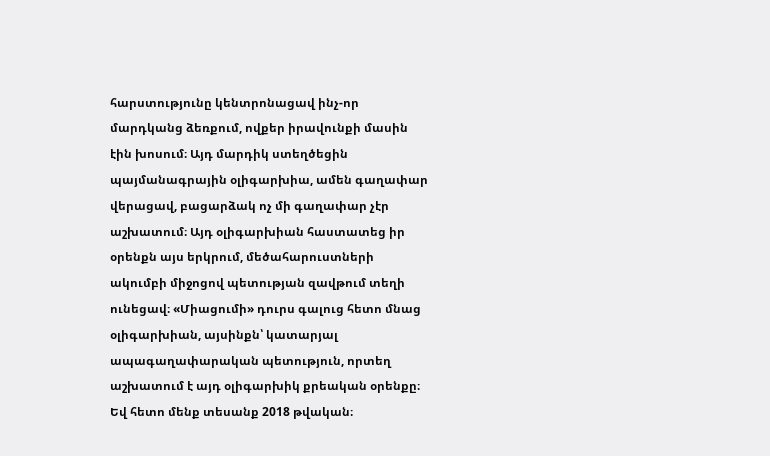հարստությունը կենտրոնացավ ինչ-որ մարդկանց ձեռքում, ովքեր իրավունքի մասին էին խոսում։ Այդ մարդիկ ստեղծեցին պայմանագրային օլիգարխիա, ամեն գաղափար վերացավ, բացարձակ ոչ մի գաղափար չէր աշխատում։ Այդ օլիգարխիան հաստատեց իր օրենքն այս երկրում, մեծահարուստների ակումբի միջոցով պետության զավթում տեղի ունեցավ։ «Միացումի» դուրս գալուց հետո մնաց օլիգարխիան, այսինքն՝ կատարյալ ապագաղափարական պետություն, որտեղ աշխատում է այդ օլիգարխիկ քրեական օրենքը։ Եվ հետո մենք տեսանք 2018 թվական։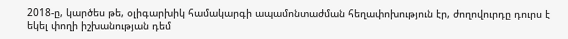2018-ը, կարծես թե, օլիգարխիկ համակարգի ապամոնտաժման հեղափոխություն էր, ժողովուրդը դուրս է եկել փողի իշխանության դեմ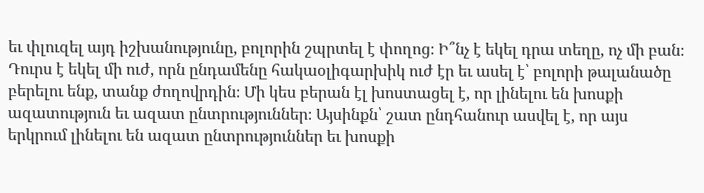եւ փլուզել այդ իշխանությունը, բոլորին շպրտել է փողոց։ Ի՞նչ է եկել դրա տեղը, ոչ մի բան։ Դուրս է եկել մի ուժ, որն ընդամենը հակաօլիգարխիկ ուժ էր եւ ասել է՝ բոլորի թալանածը բերելու ենք, տանք ժողովրդին։ Մի կես բերան էլ խոստացել է, որ լինելու են խոսքի ազատություն եւ ազատ ընտրություններ։ Այսինքն՝ շատ ընդհանուր ասվել է, որ այս երկրում լինելու են ազատ ընտրություններ եւ խոսքի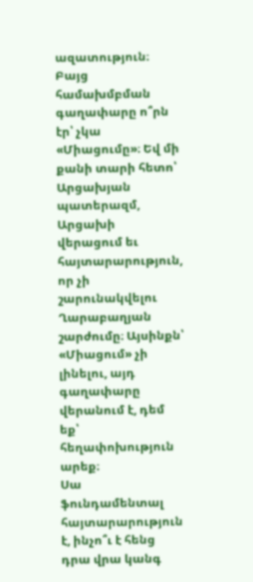ազատություն։ Բայց համախմբման գաղափարը ո՞րն էր՝ չկա «Միացումը»։ Եվ մի քանի տարի հետո՝ Արցախյան պատերազմ, Արցախի վերացում եւ հայտարարություն, որ չի շարունակվելու Ղարաբաղյան շարժումը։ Այսինքն՝ «Միացում» չի լինելու, այդ գաղափարը վերանում է, դեմ եք՝ հեղափոխություն արեք։
Սա ֆունդամենտալ հայտարարություն է, ինչո՞ւ է հենց դրա վրա կանգ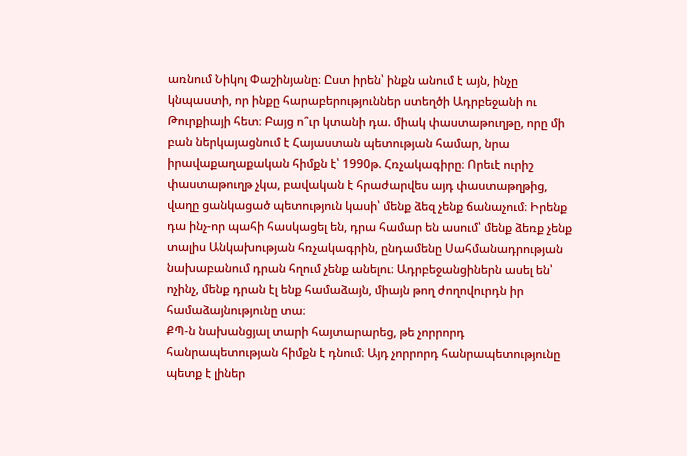առնում Նիկոլ Փաշինյանը։ Ըստ իրեն՝ ինքն անում է այն, ինչը կնպաստի, որ ինքը հարաբերություններ ստեղծի Ադրբեջանի ու Թուրքիայի հետ։ Բայց ո՞ւր կտանի դա. միակ փաստաթուղթը, որը մի բան ներկայացնում է Հայաստան պետության համար, նրա իրավաքաղաքական հիմքն է՝ 1990թ. Հռչակագիրը։ Որեւէ ուրիշ փաստաթուղթ չկա, բավական է հրաժարվես այդ փաստաթղթից, վաղը ցանկացած պետություն կասի՝ մենք ձեզ չենք ճանաչում։ Իրենք դա ինչ-որ պահի հասկացել են, դրա համար են ասում՝ մենք ձեռք չենք տալիս Անկախության հռչակագրին, ընդամենը Սահմանադրության նախաբանում դրան հղում չենք անելու։ Ադրբեջանցիներն ասել են՝ ոչինչ, մենք դրան էլ ենք համաձայն, միայն թող ժողովուրդն իր համաձայնությունը տա։
ՔՊ-ն նախանցյալ տարի հայտարարեց, թե չորրորդ հանրապետության հիմքն է դնում։ Այդ չորրորդ հանրապետությունը պետք է լիներ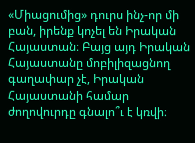«Միացումից» դուրս ինչ-որ մի բան, իրենք կոչել են Իրական Հայաստան։ Բայց այդ Իրական Հայաստանը մոբիլիզացնող գաղափար չէ, Իրական Հայաստանի համար ժողովուրդը գնալո՞ւ է կռվի։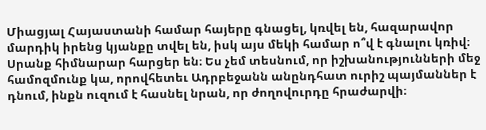Միացյալ Հայաստանի համար հայերը գնացել, կռվել են, հազարավոր մարդիկ իրենց կյանքը տվել են, իսկ այս մեկի համար ո՞վ է գնալու կռիվ։ Սրանք հիմնարար հարցեր են։ Ես չեմ տեսնում, որ իշխանությունների մեջ համոզմունք կա, որովհետեւ Ադրբեջանն անընդհատ ուրիշ պայմաններ է դնում, ինքն ուզում է հասնել նրան, որ ժողովուրդը հրաժարվի։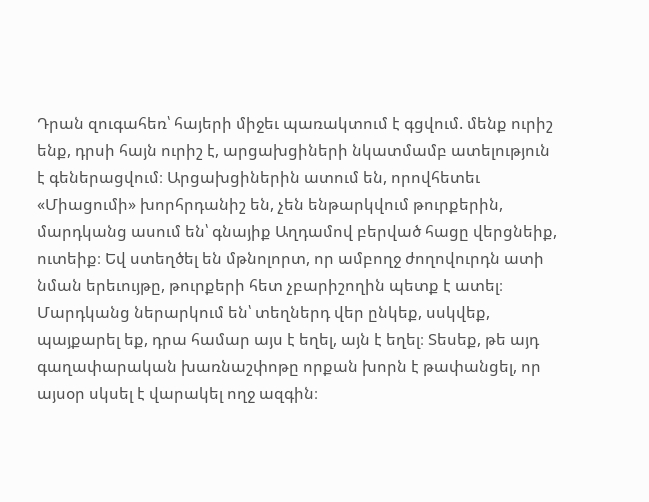Դրան զուգահեռ՝ հայերի միջեւ պառակտում է գցվում. մենք ուրիշ ենք, դրսի հայն ուրիշ է, արցախցիների նկատմամբ ատելություն է գեներացվում։ Արցախցիներին ատում են, որովհետեւ «Միացումի» խորհրդանիշ են, չեն ենթարկվում թուրքերին, մարդկանց ասում են՝ գնայիք Աղդամով բերված հացը վերցնեիք, ուտեիք։ Եվ ստեղծել են մթնոլորտ, որ ամբողջ ժողովուրդն ատի նման երեւույթը, թուրքերի հետ չբարիշողին պետք է ատել։ Մարդկանց ներարկում են՝ տեղներդ վեր ընկեք, սսկվեք, պայքարել եք, դրա համար այս է եղել, այն է եղել։ Տեսեք, թե այդ գաղափարական խառնաշփոթը որքան խորն է թափանցել, որ այսօր սկսել է վարակել ողջ ազգին։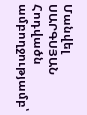Մանվել ՍԱՐԳՍՅԱՆ
Հոդվածն ամբողջությամբ՝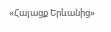«Հայացք Երևանից»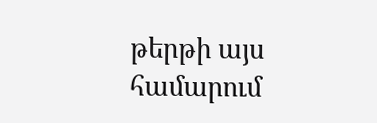թերթի այս համարում